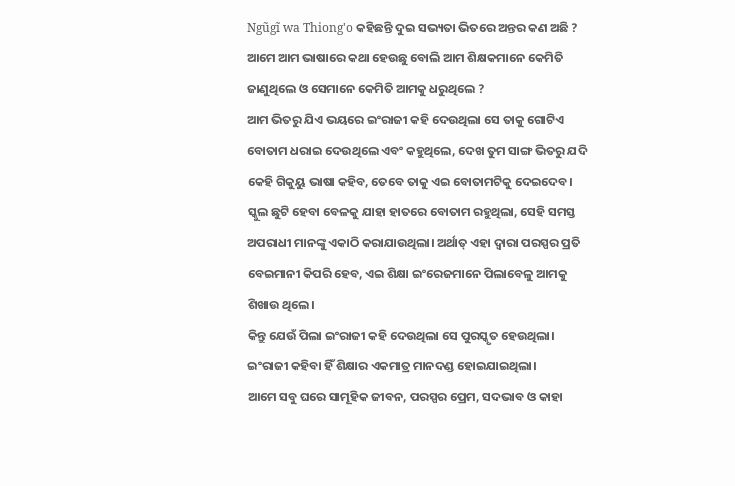Ngũgĩ wa Thiong'o କହିଛନ୍ତି ଦୁଇ ସଭ୍ୟତା ଭିତରେ ଅନ୍ତର କଣ ଅଛି ?
ଆମେ ଆମ ଭାଷାରେ କଥା ହେଉଛୁ ବୋଲି ଆମ ଶିକ୍ଷକମାନେ କେମିତି ଜାଣୁଥିଲେ ଓ ସେମାନେ କେମିତି ଆମକୁ ଧରୁଥିଲେ ?
ଆମ ଭିତରୁ ଯିଏ ଭୟରେ ଇଂରାଜୀ କହି ଦେଉଥିଲା ସେ ତାକୁ ଗୋଟିଏ ବୋତାମ ଧରାଇ ଦେଉଥିଲେ ଏବଂ କହୁଥିଲେ, ଦେଖ ତୁମ ସାଙ୍ଗ ଭିତରୁ ଯଦି କେହି ଗିକୁୟୁ ଭାଷା କହିବ, ତେବେ ତାକୁ ଏଇ ବୋତାମଟିକୁ ଦେଇଦେବ। ସ୍କୁଲ ଛୁଟି ହେବା ବେଳକୁ ଯାହା ହାତରେ ବୋତାମ ରହୁଥିଲା, ସେହି ସମସ୍ତ ଅପରାଧୀ ମାନଙ୍କୁ ଏକାଠି କରାଯାଉଥିଲା। ଅର୍ଥାତ୍ ଏହା ଦ୍ୱାରା ପରସ୍ପର ପ୍ରତି ବେଇମାନୀ କିପରି ହେବ, ଏଇ ଶିକ୍ଷା ଇଂରେଜମାନେ ପିଲାବେଳୁ ଆମକୁ ଶିଖାଉ ଥିଲେ।
କିନ୍ତୁ ଯେଉଁ ପିଲା ଇଂରାଜୀ କହି ଦେଉଥିଲା ସେ ପୁରସ୍କୃତ ହେଉଥିଲା। ଇଂରାଜୀ କହିବା ହିଁ ଶିକ୍ଷାର ଏକମାତ୍ର ମାନଦଣ୍ଡ ହୋଇଯାଇଥିଲା।
ଆମେ ସବୁ ଘରେ ସାମୂହିକ ଜୀବନ, ପରସ୍ପର ପ୍ରେମ, ସଦଭାବ ଓ କାହା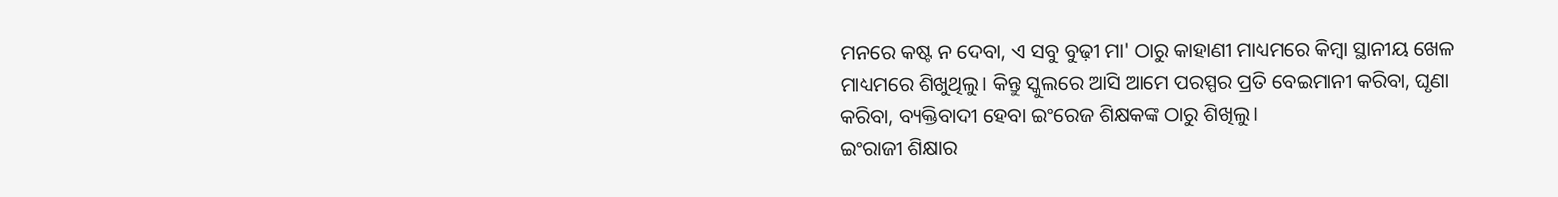ମନରେ କଷ୍ଟ ନ ଦେବା, ଏ ସବୁ ବୁଢ଼ୀ ମା' ଠାରୁ କାହାଣୀ ମାଧ୍ୟମରେ କିମ୍ବା ସ୍ଥାନୀୟ ଖେଳ ମାଧ୍ୟମରେ ଶିଖୁଥିଲୁ। କିନ୍ତୁ ସ୍କୁଲରେ ଆସି ଆମେ ପରସ୍ପର ପ୍ରତି ବେଇମାନୀ କରିବା, ଘୃଣା କରିବା, ବ୍ୟକ୍ତିବାଦୀ ହେବା ଇଂରେଜ ଶିକ୍ଷକଙ୍କ ଠାରୁ ଶିଖିଲୁ।
ଇଂରାଜୀ ଶିକ୍ଷାର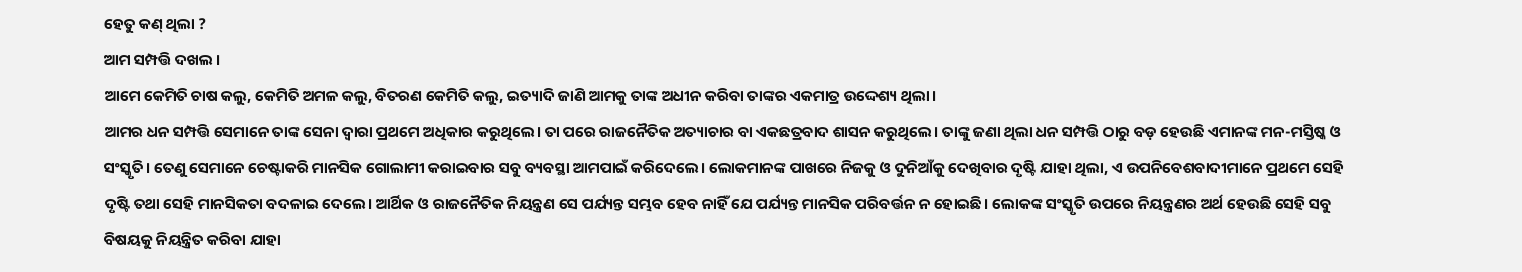ହେତୁ କଣ୍ ଥିଲା ?
ଆମ ସମ୍ପତ୍ତି ଦଖଲ ।
ଆମେ କେମିତି ଚାଷ କଲୁ, କେମିତି ଅମଳ କଲୁ, ବିତରଣ କେମିତି କଲୁ, ଇତ୍ୟାଦି ଜାଣି ଆମକୁ ତାଙ୍କ ଅଧୀନ କରିବା ତାଙ୍କର ଏକମାତ୍ର ଉଦ୍ଦେଶ୍ୟ ଥିଲା।
ଆମର ଧନ ସମ୍ପତ୍ତି ସେମାନେ ତାଙ୍କ ସେନା ଦ୍ୱାରା ପ୍ରଥମେ ଅଧିକାର କରୁଥିଲେ। ତା ପରେ ରାଜନୈତିକ ଅତ୍ୟାଚାର ବା ଏକଛତ୍ରବାଦ ଶାସନ କରୁଥିଲେ। ତାଙ୍କୁ ଜଣା ଥିଲା ଧନ ସମ୍ପତ୍ତି ଠାରୁ ବଡ଼ ହେଉଛି ଏମାନଙ୍କ ମନ-ମସ୍ତିଷ୍କ ଓ ସଂସ୍କୃତି। ତେଣୁ ସେମାନେ ଚେଷ୍ଟାକରି ମାନସିକ ଗୋଲାମୀ କରାଇବାର ସବୁ ବ୍ୟବସ୍ଥା ଆମପାଇଁ କରିଦେଲେ। ଲୋକମାନଙ୍କ ପାଖରେ ନିଜକୁ ଓ ଦୁନିଆଁକୁ ଦେଖିବାର ଦୃଷ୍ଟି ଯାହା ଥିଲା, ଏ ଉପନିବେଶବାଦୀମାନେ ପ୍ରଥମେ ସେହି ଦୃଷ୍ଟି ତଥା ସେହି ମାନସିକତା ବଦଳାଇ ଦେଲେ। ଆର୍ଥିକ ଓ ରାଜନୈତିକ ନିୟନ୍ତ୍ରଣ ସେ ପର୍ଯ୍ୟନ୍ତ ସମ୍ଭବ ହେବ ନାହିଁ ଯେ ପର୍ଯ୍ୟନ୍ତ ମାନସିକ ପରିବର୍ତ୍ତନ ନ ହୋଇଛି। ଲୋକଙ୍କ ସଂସ୍କୃତି ଉପରେ ନିୟନ୍ତ୍ରଣର ଅର୍ଥ ହେଉଛି ସେହି ସବୁ ବିଷୟକୁ ନିୟନ୍ତ୍ରିତ କରିବା ଯାହା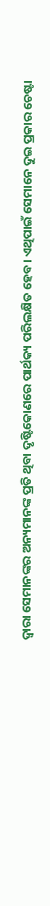ଦ୍ୱାରା ସେମାନଙ୍କର ଅନ୍ୟମାନଙ୍କ ପ୍ରତି ଥିବା ଦୃଷ୍ଟିକୋଣରେ ପାର୍ଥକ୍ୟ ପରିଲକ୍ଷିତ ହେବ। ଏଥିପାଇଁ ସେମାନେ ଦୁଇ ପ୍ରକାର ଚେଷ୍ଟା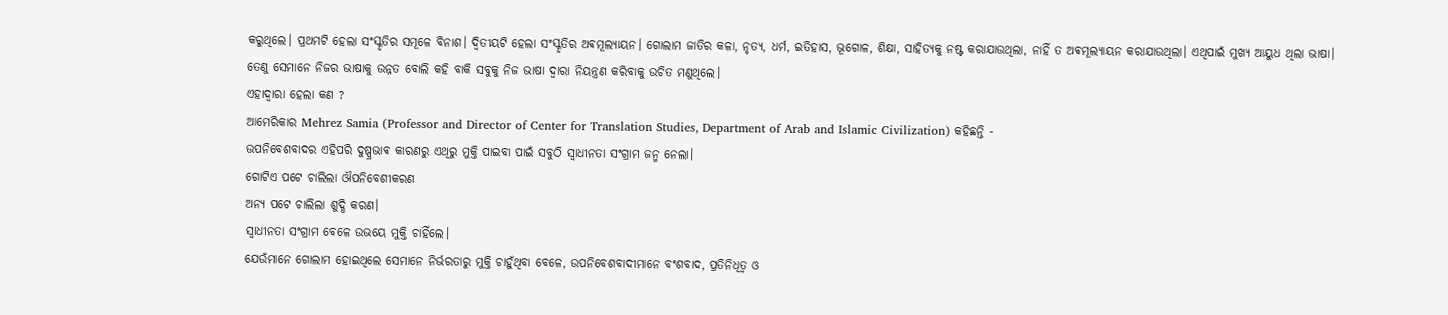କରୁଥିଲେ। ପ୍ରଥମଟି ହେଲା ସଂସ୍କୃତିର ସମୂଳେ ବିନାଶ। ଦ୍ୱିତୀୟଟି ହେଲା ସଂସ୍କୃତିର ଅଵମୂଲ୍ୟାୟନ। ଗୋଲାମ ଜାତିର କଳା, ନୃତ୍ୟ, ଧର୍ମ, ଇତିହାସ, ଭୂଗୋଳ, ଶିକ୍ଷା, ସାହିତ୍ୟକୁ ନଷ୍ଟ କରାଯାଉଥିଲା, ନାହିଁ ତ ଅଵମୂଲ୍ୟାୟନ କରାଯାଉଥିଲା। ଏଥିପାଇଁ ମୁଖ୍ୟ ଆୟୁଧ ଥିଲା ଭାଷା। ତେଣୁ ସେମାନେ ନିଜର ଭାଷାକୁ ଉନ୍ନତ ବୋଲି କହି ବାକି ସବୁକୁ ନିଜ ଭାଷା ଦ୍ୱାରା ନିୟନ୍ତ୍ରଣ କରିବାକୁ ଉଚିତ ମଣୁଥିଲେ।
ଏହାଦ୍ୱାରା ହେଲା କଣ ?
ଆମେରିକାର Mehrez Samia (Professor and Director of Center for Translation Studies, Department of Arab and Islamic Civilization) କହିଛନ୍ତି -
ଉପନିବେଶବାଦର ଏହିପରି ଦୁଷ୍ପ୍ରଭାଵ କାରଣରୁ ଏଥିରୁ ମୁକ୍ତି ପାଇବା ପାଇଁ ସବୁଠି ସ୍ୱାଧୀନତା ସଂଗ୍ରାମ ଜନ୍ମ ନେଲା।
ଗୋଟିଏ ପଟେ ଚାଲିଲା ଔପନିବେଶୀକରଣ
ଅନ୍ୟ ପଟେ ଚାଲିଲା ଶୁଦ୍ଧି କରଣ।
ସ୍ୱାଧୀନତା ସଂଗ୍ରାମ ବେଳେ ଉଭୟେ ମୁକ୍ତି ଚାହିଁଲେ।
ଯେଉଁମାନେ ଗୋଲାମ ହୋଇଥିଲେ ସେମାନେ ନିର୍ଭରତାରୁ ମୁକ୍ତି ଚାହୁଁଥିବା ବେଳେ, ଉପନିବେଶବାଦୀମାନେ ବଂଶବାଦ, ପ୍ରତିନିଧିତ୍ୱ ଓ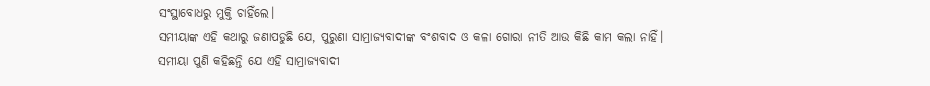ସଂସ୍ଥାବୋଧରୁ ମୁକ୍ତି ଚାହିଁଲେ।
ସମୀୟାଙ୍କ ଏହି କଥାରୁ ଜଣାପଡୁଛି ଯେ, ପୁରୁଣା ସାମ୍ରାଜ୍ୟବାଦୀଙ୍କ ବଂଶବାଦ ଓ କଳା ଗୋରା ନୀତି ଆଉ କିଛି କାମ କଲା ନାହିଁ।
ସମୀୟା ପୁଣି କହିଛନ୍ତି ଯେ ଏହି ସାମ୍ରାଜ୍ୟବାଦୀ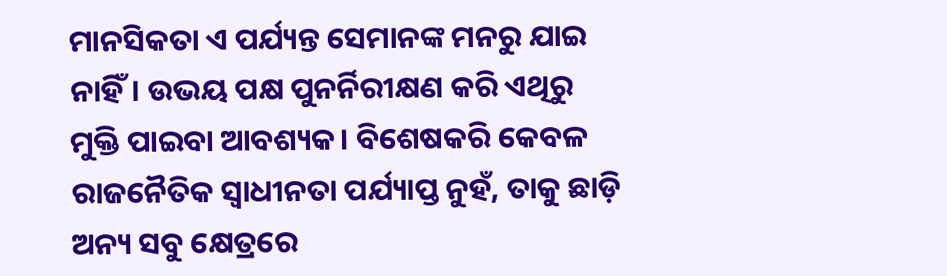ମାନସିକତା ଏ ପର୍ଯ୍ୟନ୍ତ ସେମାନଙ୍କ ମନରୁ ଯାଇ ନାହିଁ। ଉଭୟ ପକ୍ଷ ପୁନର୍ନିରୀକ୍ଷଣ କରି ଏଥିରୁ ମୁକ୍ତି ପାଇବା ଆବଶ୍ୟକ। ବିଶେଷକରି କେବଳ ରାଜନୈତିକ ସ୍ୱାଧୀନତା ପର୍ଯ୍ୟାପ୍ତ ନୁହଁ, ତାକୁ ଛାଡ଼ି ଅନ୍ୟ ସବୁ କ୍ଷେତ୍ରରେ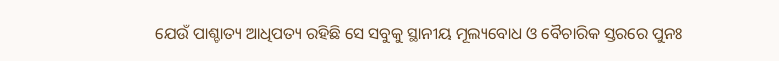ଯେଉଁ ପାଶ୍ଚାତ୍ୟ ଆଧିପତ୍ୟ ରହିଛି ସେ ସବୁକୁ ସ୍ଥାନୀୟ ମୂଲ୍ୟବୋଧ ଓ ବୈଚାରିକ ସ୍ତରରେ ପୁନଃ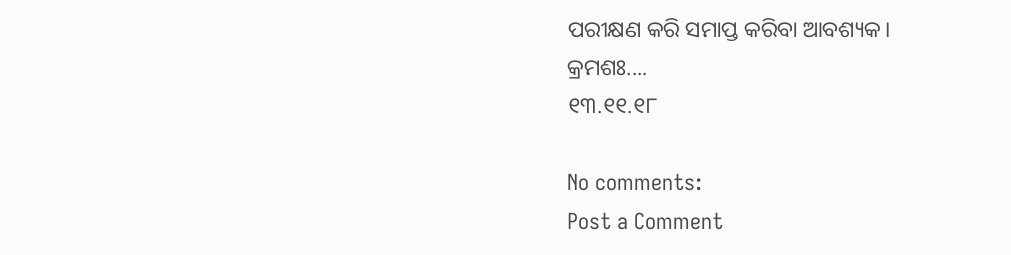ପରୀକ୍ଷଣ କରି ସମାପ୍ତ କରିବା ଆବଶ୍ୟକ।
କ୍ରମଶଃ....
୧୩.୧୧.୧୮

No comments:
Post a Comment